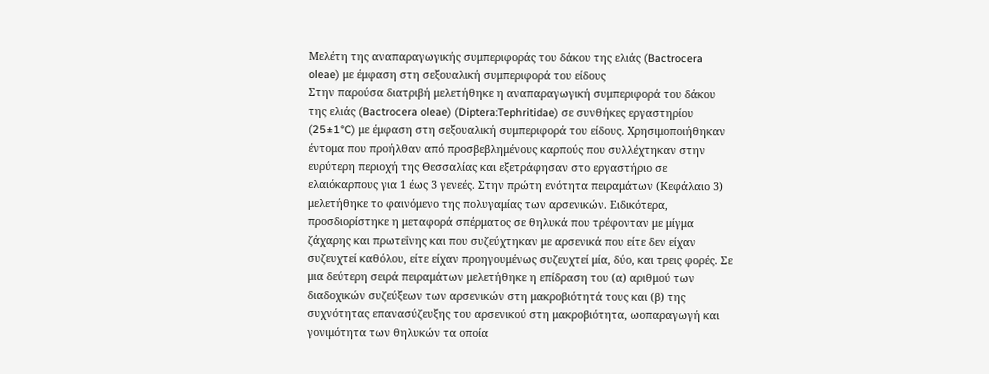Μελέτη της αναπαραγωγικής συμπεριφοράς του δάκου της ελιάς (Bactrocera oleae) με έμφαση στη σεξουαλική συμπεριφορά του είδους
Στην παρούσα διατριβή μελετήθηκε η αναπαραγωγική συμπεριφορά του δάκου της ελιάς (Bactrocera oleae) (Diptera:Tephritidae) σε συνθήκες εργαστηρίου (25±1°C) με έμφαση στη σεξουαλική συμπεριφορά του είδους. Χρησιμοποιήθηκαν έντομα που προήλθαν από προσβεβλημένους καρπούς που συλλέχτηκαν στην ευρύτερη περιοχή της Θεσσαλίας και εξετράφησαν στο εργαστήριο σε ελαιόκαρπους για 1 έως 3 γενεές. Στην πρώτη ενότητα πειραμάτων (Κεφάλαιο 3) μελετήθηκε το φαινόμενο της πολυγαμίας των αρσενικών. Ειδικότερα, προσδιορίστηκε η μεταφορά σπέρματος σε θηλυκά που τρέφονταν με μίγμα ζάχαρης και πρωτεΐνης και που συζεύχτηκαν με αρσενικά που είτε δεν είχαν συζευχτεί καθόλου, είτε είχαν προηγουμένως συζευχτεί μία, δύο, και τρεις φορές. Σε μια δεύτερη σειρά πειραμάτων μελετήθηκε η επίδραση του (α) αριθμού των διαδοχικών συζεύξεων των αρσενικών στη μακροβιότητά τους και (β) της συχνότητας επανασύζευξης του αρσενικού στη μακροβιότητα, ωοπαραγωγή και γονιμότητα των θηλυκών τα οποία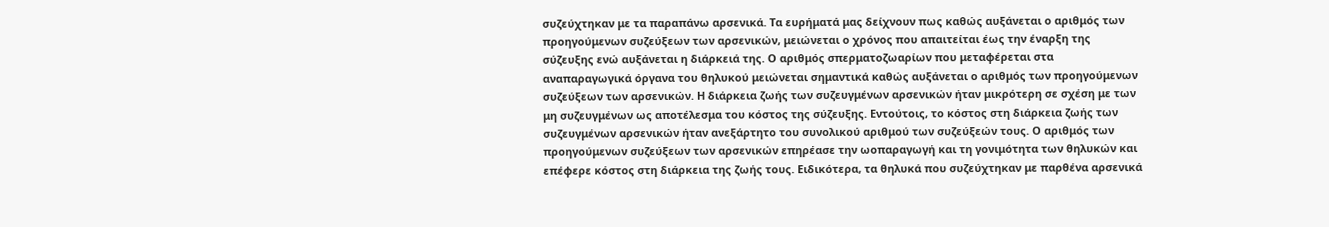συζεύχτηκαν με τα παραπάνω αρσενικά. Τα ευρήματά μας δείχνουν πως καθώς αυξάνεται ο αριθμός των προηγούμενων συζεύξεων των αρσενικών, μειώνεται ο χρόνος που απαιτείται έως την έναρξη της σύζευξης ενώ αυξάνεται η διάρκειά της. Ο αριθμός σπερματοζωαρίων που μεταφέρεται στα αναπαραγωγικά όργανα του θηλυκού μειώνεται σημαντικά καθώς αυξάνεται ο αριθμός των προηγούμενων συζεύξεων των αρσενικών. Η διάρκεια ζωής των συζευγμένων αρσενικών ήταν μικρότερη σε σχέση με των μη συζευγμένων ως αποτέλεσμα του κόστος της σύζευξης. Εντούτοις, το κόστος στη διάρκεια ζωής των συζευγμένων αρσενικών ήταν ανεξάρτητο του συνολικού αριθμού των συζεύξεών τους. Ο αριθμός των προηγούμενων συζεύξεων των αρσενικών επηρέασε την ωοπαραγωγή και τη γονιμότητα των θηλυκών και επέφερε κόστος στη διάρκεια της ζωής τους. Ειδικότερα, τα θηλυκά που συζεύχτηκαν με παρθένα αρσενικά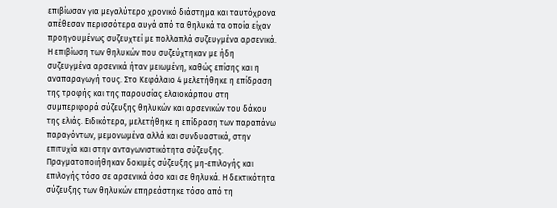επιβίωσαν για μεγαλύτερο χρονικό διάστημα και ταυτόχρονα απέθεσαν περισσότερα αυγά από τα θηλυκά τα οποία είχαν προηγουμένως συζευχτεί με πολλαπλά συζευγμένα αρσενικά. Η επιβίωση των θηλυκών που συζεύχτηκαν με ήδη συζευγμένα αρσενικά ήταν μειωμένη, καθώς επίσης και η αναπαραγωγή τους. Στο Κεφάλαιο 4 μελετήθηκε η επίδραση της τροφής και της παρουσίας ελαιοκάρπου στη συμπεριφορά σύζευξης θηλυκών και αρσενικών του δάκου της ελιάς. Ειδικότερα, μελετήθηκε η επίδραση των παραπάνω παραγόντων, μεμονωμένα αλλά και συνδυαστικά, στην επιτυχία και στην ανταγωνιστικότητα σύζευξης. Πραγματοποιήθηκαν δοκιμές σύζευξης μη-επιλογής και επιλογής τόσο σε αρσενικά όσο και σε θηλυκά. Η δεκτικότητα σύζευξης των θηλυκών επηρεάστηκε τόσο από τη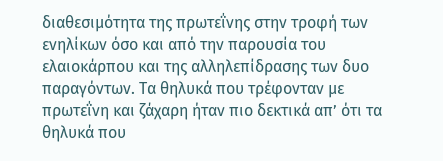διαθεσιμότητα της πρωτεΐνης στην τροφή των ενηλίκων όσο και από την παρουσία του ελαιοκάρπου και της αλληλεπίδρασης των δυο παραγόντων. Τα θηλυκά που τρέφονταν με πρωτεΐνη και ζάχαρη ήταν πιο δεκτικά απ’ ότι τα θηλυκά που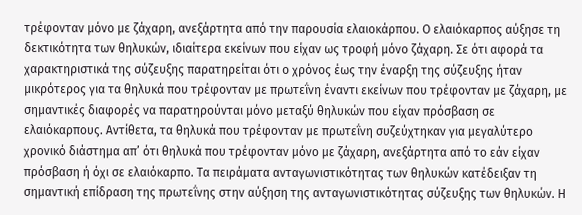τρέφονταν μόνο με ζάχαρη, ανεξάρτητα από την παρουσία ελαιοκάρπου. Ο ελαιόκαρπος αύξησε τη δεκτικότητα των θηλυκών, ιδιαίτερα εκείνων που είχαν ως τροφή μόνο ζάχαρη. Σε ότι αφορά τα χαρακτηριστικά της σύζευξης παρατηρείται ότι ο χρόνος έως την έναρξη της σύζευξης ήταν μικρότερος για τα θηλυκά που τρέφονταν με πρωτεΐνη έναντι εκείνων που τρέφονταν με ζάχαρη, με σημαντικές διαφορές να παρατηρούνται μόνο μεταξύ θηλυκών που είχαν πρόσβαση σε ελαιόκαρπους. Αντίθετα, τα θηλυκά που τρέφονταν με πρωτεΐνη συζεύχτηκαν για μεγαλύτερο χρονικό διάστημα απ’ ότι θηλυκά που τρέφονταν μόνο με ζάχαρη, ανεξάρτητα από το εάν είχαν πρόσβαση ή όχι σε ελαιόκαρπο. Τα πειράματα ανταγωνιστικότητας των θηλυκών κατέδειξαν τη σημαντική επίδραση της πρωτεΐνης στην αύξηση της ανταγωνιστικότητας σύζευξης των θηλυκών. Η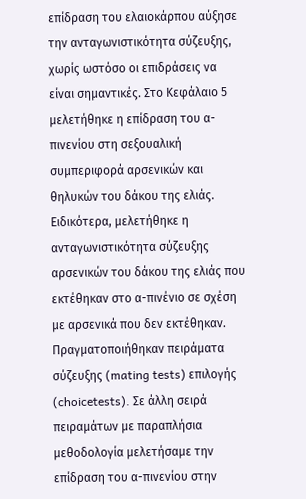επίδραση του ελαιοκάρπου αύξησε την ανταγωνιστικότητα σύζευξης, χωρίς ωστόσο οι επιδράσεις να είναι σημαντικές. Στο Κεφάλαιο 5 μελετήθηκε η επίδραση του α-πινενίου στη σεξουαλική συμπεριφορά αρσενικών και θηλυκών του δάκου της ελιάς. Ειδικότερα, μελετήθηκε η ανταγωνιστικότητα σύζευξης αρσενικών του δάκου της ελιάς που εκτέθηκαν στο α-πινένιο σε σχέση με αρσενικά που δεν εκτέθηκαν. Πραγματοποιήθηκαν πειράματα σύζευξης (mating tests) επιλογής (choicetests). Σε άλλη σειρά πειραμάτων με παραπλήσια μεθοδολογία μελετήσαμε την επίδραση του α-πινενίου στην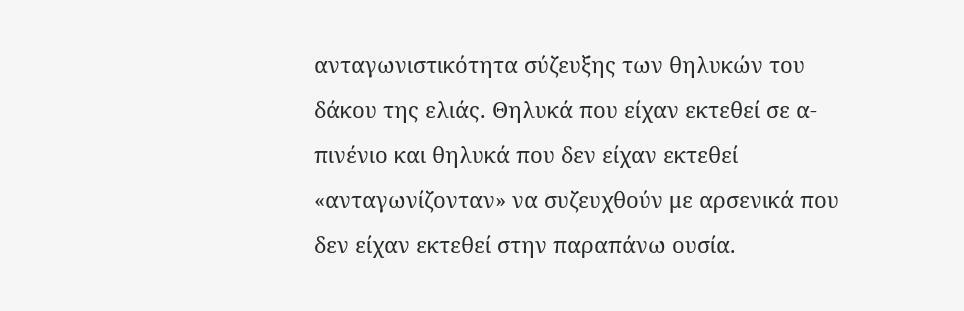ανταγωνιστικότητα σύζευξης των θηλυκών του δάκου της ελιάς. Θηλυκά που είχαν εκτεθεί σε α-πινένιο και θηλυκά που δεν είχαν εκτεθεί «ανταγωνίζονταν» να συζευχθούν με αρσενικά που δεν είχαν εκτεθεί στην παραπάνω ουσία.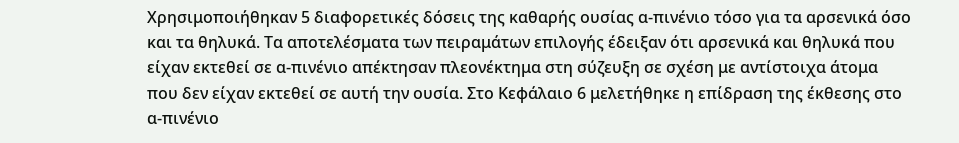Χρησιμοποιήθηκαν 5 διαφορετικές δόσεις της καθαρής ουσίας α-πινένιο τόσο για τα αρσενικά όσο και τα θηλυκά. Τα αποτελέσματα των πειραμάτων επιλογής έδειξαν ότι αρσενικά και θηλυκά που είχαν εκτεθεί σε α-πινένιο απέκτησαν πλεονέκτημα στη σύζευξη σε σχέση με αντίστοιχα άτομα που δεν είχαν εκτεθεί σε αυτή την ουσία. Στο Κεφάλαιο 6 μελετήθηκε η επίδραση της έκθεσης στο α-πινένιο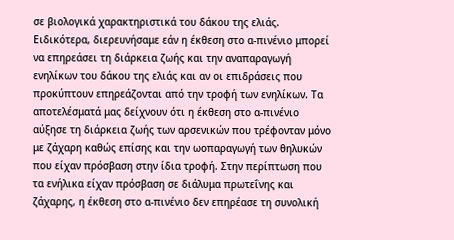σε βιολογικά χαρακτηριστικά του δάκου της ελιάς. Ειδικότερα, διερευνήσαμε εάν η έκθεση στο α-πινένιο μπορεί να επηρεάσει τη διάρκεια ζωής και την αναπαραγωγή ενηλίκων του δάκου της ελιάς και αν οι επιδράσεις που προκύπτουν επηρεάζονται από την τροφή των ενηλίκων. Τα αποτελέσματά μας δείχνουν ότι η έκθεση στο α-πινένιο αύξησε τη διάρκεια ζωής των αρσενικών που τρέφονταν μόνο με ζάχαρη καθώς επίσης και την ωοπαραγωγή των θηλυκών που είχαν πρόσβαση στην ίδια τροφή. Στην περίπτωση που τα ενήλικα είχαν πρόσβαση σε διάλυμα πρωτεΐνης και ζάχαρης, η έκθεση στο α-πινένιο δεν επηρέασε τη συνολική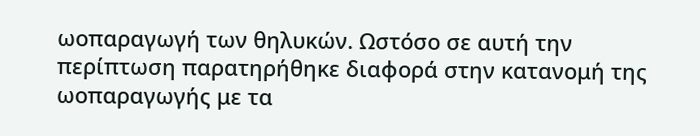ωοπαραγωγή των θηλυκών. Ωστόσο σε αυτή την περίπτωση παρατηρήθηκε διαφορά στην κατανομή της ωοπαραγωγής με τα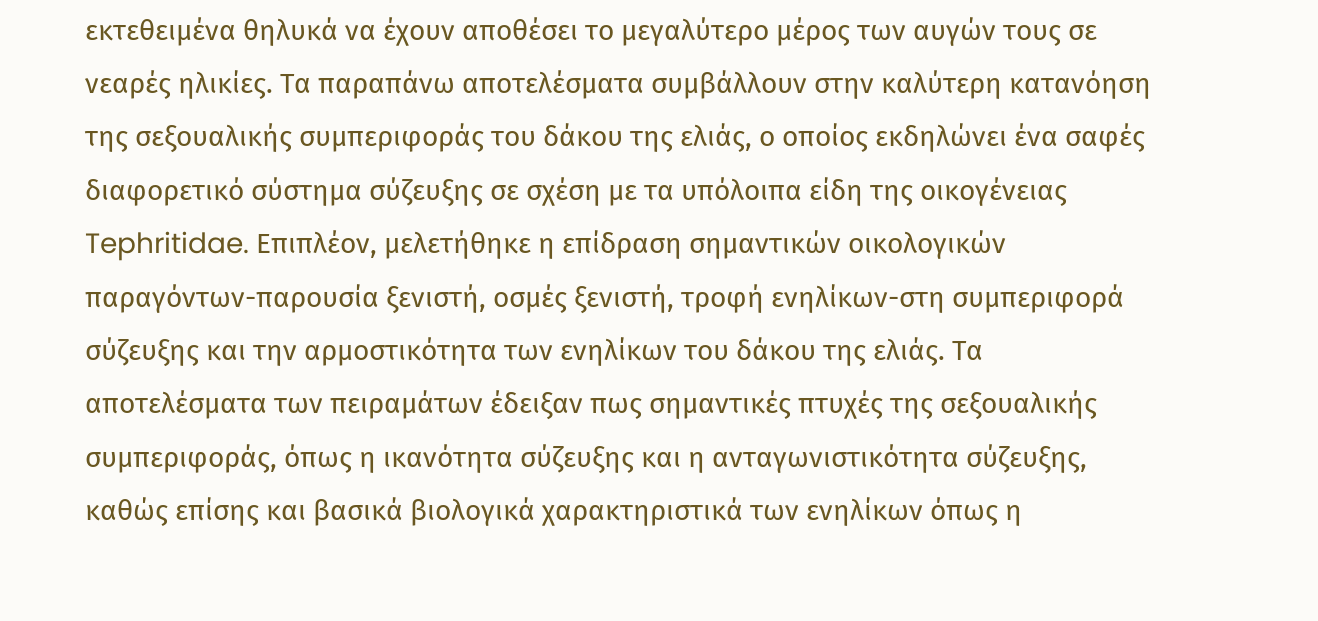εκτεθειμένα θηλυκά να έχουν αποθέσει το μεγαλύτερο μέρος των αυγών τους σε νεαρές ηλικίες. Τα παραπάνω αποτελέσματα συμβάλλουν στην καλύτερη κατανόηση της σεξουαλικής συμπεριφοράς του δάκου της ελιάς, ο οποίος εκδηλώνει ένα σαφές διαφορετικό σύστημα σύζευξης σε σχέση με τα υπόλοιπα είδη της οικογένειας Tephritidae. Επιπλέον, μελετήθηκε η επίδραση σημαντικών οικολογικών παραγόντων-παρουσία ξενιστή, οσμές ξενιστή, τροφή ενηλίκων-στη συμπεριφορά σύζευξης και την αρμοστικότητα των ενηλίκων του δάκου της ελιάς. Τα αποτελέσματα των πειραμάτων έδειξαν πως σημαντικές πτυχές της σεξουαλικής συμπεριφοράς, όπως η ικανότητα σύζευξης και η ανταγωνιστικότητα σύζευξης, καθώς επίσης και βασικά βιολογικά χαρακτηριστικά των ενηλίκων όπως η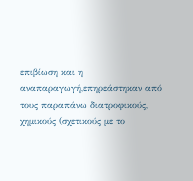επιβίωση και η αναπαραγωγή,επηρεάστηκαν από τους παραπάνω διατροφικούς, χημικούς (σχετικούς με το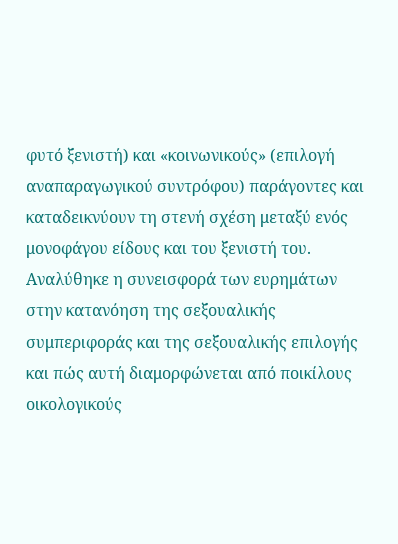φυτό ξενιστή) και «κοινωνικούς» (επιλογή αναπαραγωγικού συντρόφου) παράγοντες και καταδεικνύουν τη στενή σχέση μεταξύ ενός μονοφάγου είδους και του ξενιστή του. Αναλύθηκε η συνεισφορά των ευρημάτων στην κατανόηση της σεξουαλικής συμπεριφοράς και της σεξουαλικής επιλογής και πώς αυτή διαμορφώνεται από ποικίλους οικολογικούς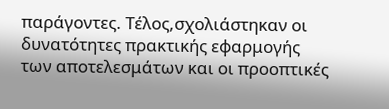παράγοντες. Τέλος,σχολιάστηκαν οι δυνατότητες πρακτικής εφαρμογής των αποτελεσμάτων και οι προοπτικές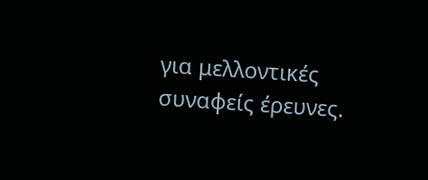για μελλοντικές συναφείς έρευνες.